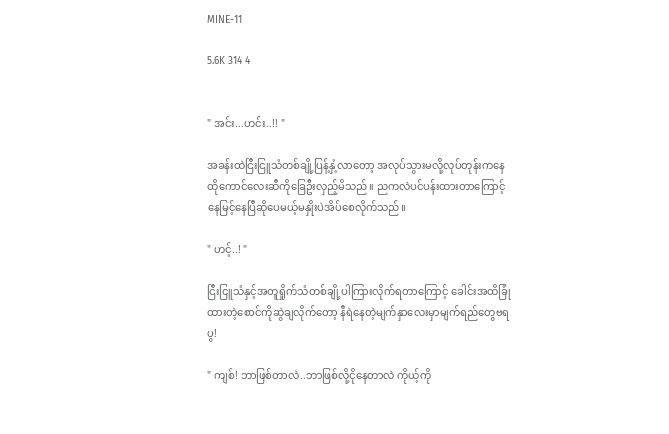MINE-11

5.6K 314 4


" အင်း...ဟင်း..!! "

အခန်းထဲငြီးငြူသံတစ်ချို့ပြန့်နှံ့လာတော့ အလုပ်သွားမလို့လုပ်တုန်းကနေ ထိုကောင်လေးဆီကိုခြေဦးလှည့်မိသည်။ ညကလဲပင်ပန်းထားတာကြောင့် နေမြင့်နေပြီဆိုပေမယ့်မနှိုးပဲအိပ်စေလိုက်သည်။

" ဟင့်..! "

ငြီးငြူသံနှင့်အတူရှိုက်သံတစ်ချို့ပါကြားလိုက်ရတာကြောင့် ခေါင်းအထိခြုံထားတဲ့စောင်ကိုဆွဲချလိုက်တော့ နီရဲနေတဲ့မျက်နှာလေးမှာမျက်ရည်တွေဗရပွ!

" ကျစ်! ဘာဖြစ်တာလဲ..ဘာဖြစ်လို့ငိုနေတာလဲ ကိုယ့်ကို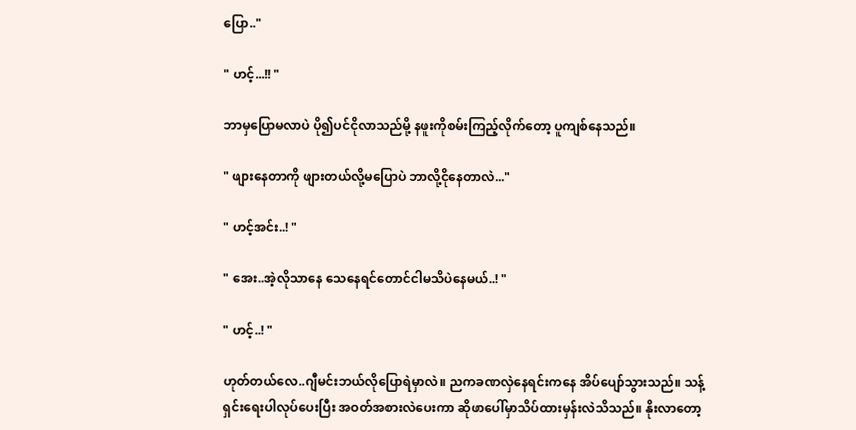ပြော.."

" ဟင့်...!! "

ဘာမှပြောမလာပဲ ပို၍ပင်ငိုလာသည်မို့ နဖူးကိုစမ်းကြည့်လိုက်တော့ ပူကျစ်နေသည်။

" ဖျားနေတာကို ဖျားတယ်လို့မပြောပဲ ဘာလို့ငိုနေတာလဲ..."

" ဟင့်အင်း..! "

" အေး..အဲ့လိုသာနေ သေနေရင်တောင်ငါမသိပဲနေမယ်..! "

" ဟင့်..! "

ဟုတ်တယ်လေ..ဂျီမင်းဘယ်လိုပြောရဲမှာလဲ။ ညကခဏလှဲနေရင်းကနေ အိပ်ပျော်သွားသည်။ သန့်ရှင်းရေးပါလုပ်ပေးပြီး အဝတ်အစားလဲပေးကာ ဆိုဖာပေါ်မှာသိပ်ထားမှန်းလဲသိသည်။ နိုးလာတော့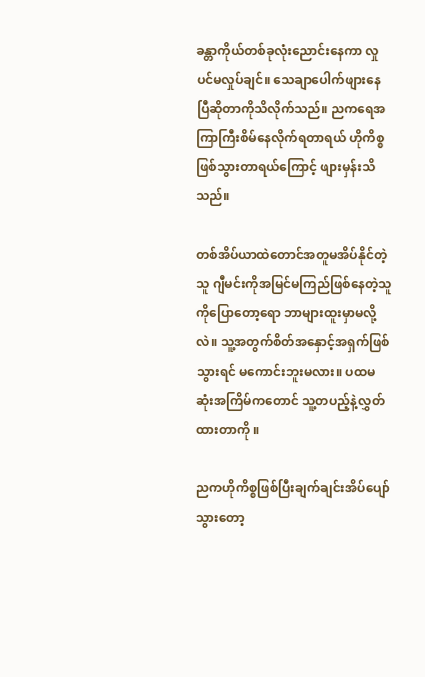ခန္တာကိုယ်တစ်ခုလုံးညောင်းနေကာ လှုပင်မလှုပ်ချင်။ သေချာပေါက်ဖျားနေပြီဆိုတာကိုသိလိုက်သည်။ ညကရေအကြာကြီးစိမ်နေလိုက်ရတာရယ် ဟိုကိစ္စဖြစ်သွားတာရယ်ကြောင့် ဖျားမှန်းသိသည်။

တစ်အိပ်ယာထဲတောင်အတူမအိပ်နိုင်တဲ့သူ ဂျီမင်းကိုအမြင်မကြည်ဖြစ်နေတဲ့သူကိုပြောတော့ရော ဘာများထူးမှာမလို့လဲ။ သူ့အတွက်စိတ်အနှောင့်အရှက်ဖြစ်သွားရင် မကောင်းဘူးမလား။ ပထမဆုံးအကြိမ်ကတောင် သူ့တပည့်နဲ့လွှတ်ထားတာကို ။

ညကဟိုကိစ္စဖြစ်ပြီးချက်ချင်းအိပ်ပျော်သွားတော့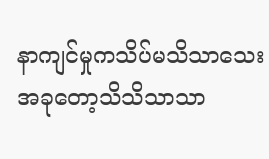နာကျင်မှုကသိပ်မသိသာသေး အခုတော့သိသိသာသာ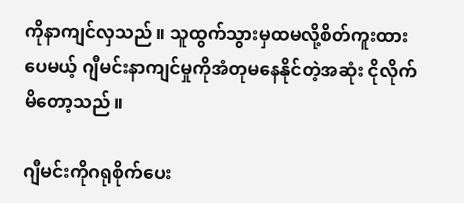ကိုနာကျင်လှသည်။ သူထွက်သွားမှထမလို့စိတ်ကူးထားပေမယ့် ဂျီမင်းနာကျင်မှုကိုအံတုမနေနိုင်တဲ့အဆုံး ငိုလိုက်မိတော့သည်။

ဂျီမင်းကိုဂရုစိုက်ပေး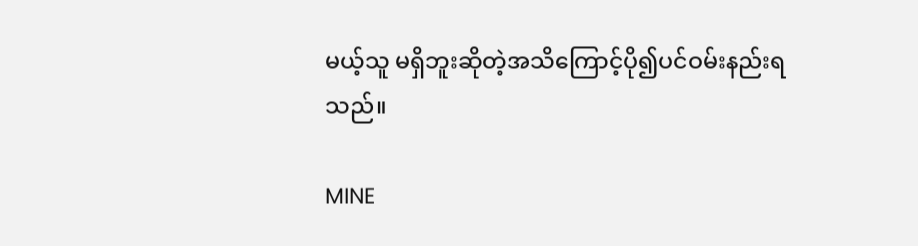မယ့်သူ မရှိဘူးဆိုတဲ့အသိကြောင့်ပို၍ပင်ဝမ်းနည်းရသည်။

MINE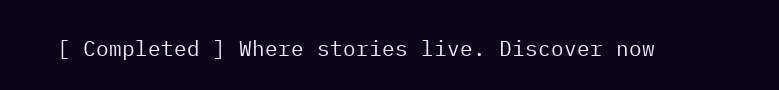[ Completed ] Where stories live. Discover now